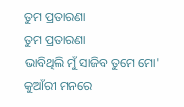ତୁମ ପ୍ରତାରଣା
ତୁମ ପ୍ରତାରଣା
ଭାବିଥିଲି ମୁଁ ସାଜିବ ତୁମେ ମୋ'
କୁଆଁରୀ ମନରେ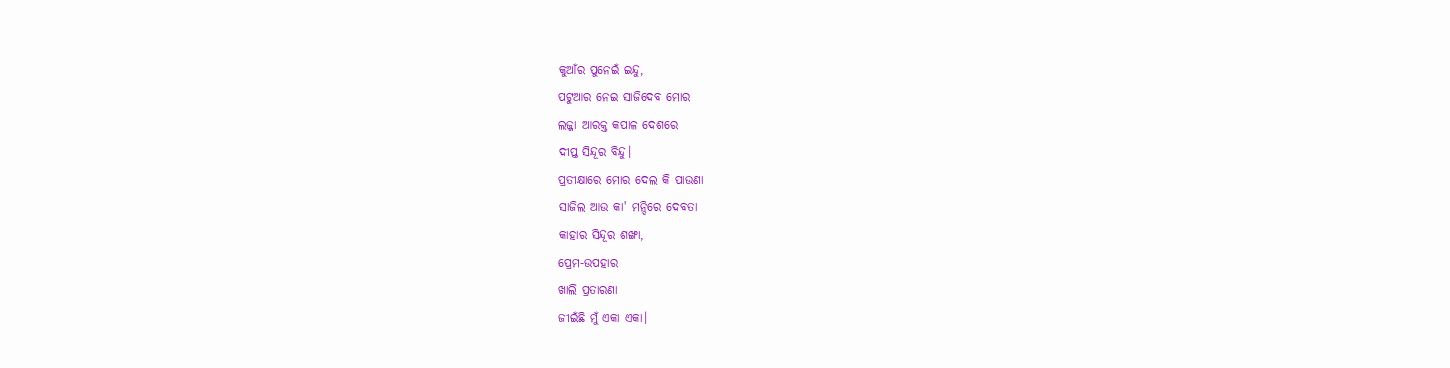କୁଆଁର ପୁନେଇଁ ଇନ୍ଦୁ,
ପଟୁଆର ନେଇ ସାଜିଦେବ ମୋର
ଲଜ୍ଜା ଆରକ୍ତ କପାଳ ଦେଶରେ
ଦୀପ୍ତ ସିନ୍ଦୂର ବିନ୍ଦୁ।
ପ୍ରତୀକ୍ଷାରେ ମୋର ଦେଲ କି ପାଉଣା
ସାଜିଲ ଆଉ କା' ମନ୍ଦିରେ ଦେବତା
କାହାର ସିନ୍ଦୂର ଶଙ୍ଖା,
ପ୍ରେମ-ଉପହାର
ଖାଲି ପ୍ରତାରଣା
ଜୀଇଁଛି ମୁଁ ଏକା ଏକା।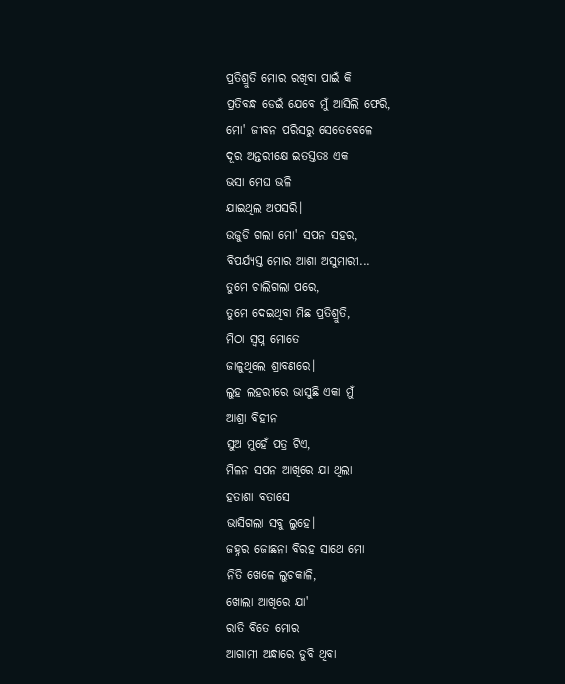ପ୍ରତିଶ୍ରୁତି ମୋର ରଖିବା ପାଇଁ କି
ପ୍ରତିବନ୍ଧ ଡେଇଁ ଯେବେ ମୁଁ ଆସିଲି ଫେରି,
ମୋ' ଜୀବନ ପରିସରୁ ସେତେବେଳେ
ଦୂର ଅନ୍ତରୀକ୍ଷେ ଇତସ୍ତତଃ ଏକ
ଭସା ମେଘ ଭଳି
ଯାଇଥିଲ ଅପସରି।
ଉଜୁଡି ଗଲା ମୋ' ସପନ ସହର,
ବିପର୍ଯ୍ୟସ୍ତ ମୋର ଆଶା ଅସୁମାରୀ...
ତୁମେ ଚାଲିଗଲା ପରେ,
ତୁମେ ଦେଇଥିବା ମିଛ ପ୍ରତିଶ୍ରୁତି,
ମିଠା ସ୍ବପ୍ନ ମୋତେ
ଜାଳୁଥିଲେ ଶ୍ରାବଣରେ।
ଲୁହ ଲହରୀରେ ଭାସୁଛି ଏକା ମୁଁ
ଆଶ୍ରା ବିହୀନ
ସୁଅ ମୁହେଁ ପତ୍ର ଟିଏ,
ମିଳନ ସପନ ଆଖିରେ ଯା ଥିଲା
ହତାଶା ବତାସେ
ଭାସିଗଲା ସବୁ ଲୁହେ।
ଜହ୍ନର ଜୋଛନା ବିରହ ସାଥେ ମୋ
ନିତି ଖେଳେ ଲୁଚକାଳି,
ଖୋଲା ଆଖିରେ ଯା'
ରାତି ବିତେ ମୋର
ଆଗାମୀ ଅନ୍ଧାରେ ଡୁବି ଥିବା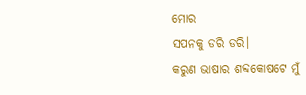ମୋର
ସପନକୁ ଡରି ଡରି।
କରୁଣ ଭାଷାର ଶବ୍ଦକୋଷଟେ ମୁଁ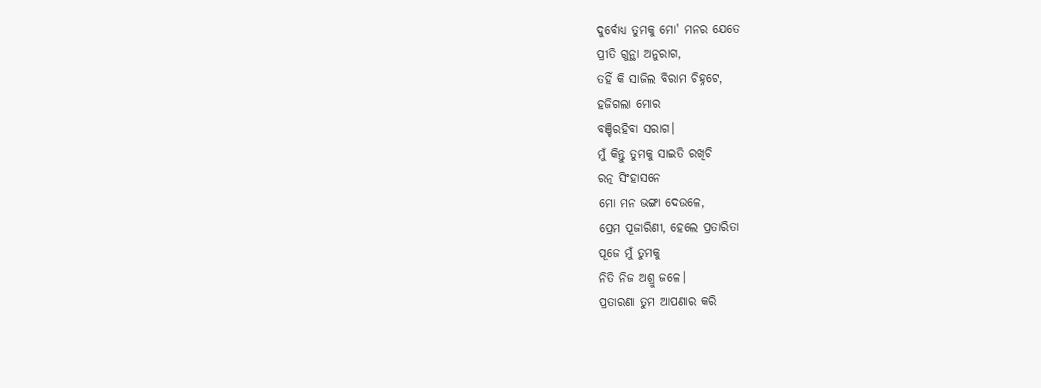ଦୁର୍ବୋଧ୍ଯ ତୁମକୁ ମୋ' ମନର ଯେତେ
ପ୍ରୀତି ଗୁନ୍ଥା ଅନୁରାଗ,
ତହିଁ କି ସାଜିଲ ବିରାମ ଚିହ୍ନଟେ,
ହଜିଗଲା ମୋର
ବଞ୍ଚିରହିବା ସରାଗ।
ମୁଁ କିନ୍ତୁ ତୁମକୁ ସାଇତି ରଖିଚି
ରତ୍ନ ସିଂହାସନେ
ମୋ ମନ ଭଙ୍ଗା ଦେଉଳେ,
ପ୍ରେମ ପୂଜାରିଣୀ, ହେଲେ ପ୍ରତାରିତା
ପୂଜେ ମୁଁ ତୁମକୁ
ନିତି ନିଜ ଅଶ୍ରୁ ଜଳେ।
ପ୍ରତାରଣା ତୁମ ଆପଣାର କରି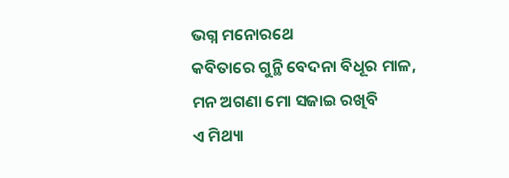ଭଗ୍ନ ମନୋରଥେ
କବିତାରେ ଗୁନ୍ଥି ବେଦନା ବିଧୂର ମାଳ,
ମନ ଅଗଣା ମୋ ସଜାଇ ରଖିବି
ଏ ମିଥ୍ୟା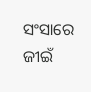ସଂସାରେ
ଜୀଇଁ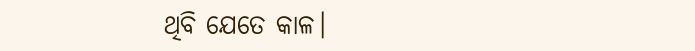ଥିବି ଯେତେ କାଳ।